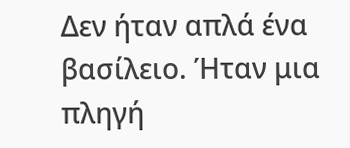Δεν ήταν απλά ένα βασίλειο. Ήταν μια πληγή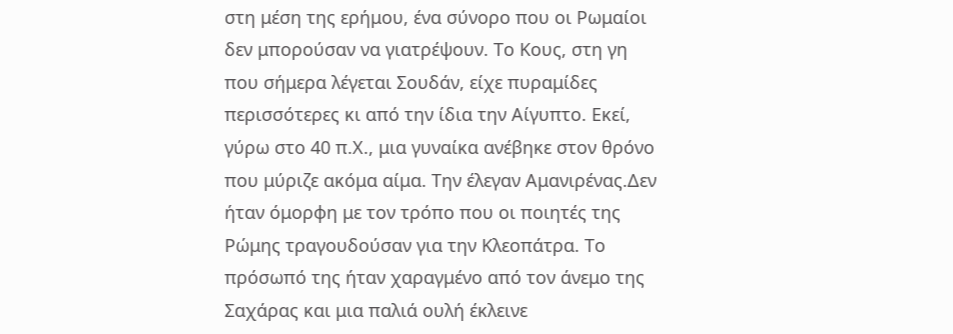στη μέση της ερήμου, ένα σύνορο που οι Ρωμαίοι δεν μπορούσαν να γιατρέψουν. Το Κους, στη γη που σήμερα λέγεται Σουδάν, είχε πυραμίδες
περισσότερες κι από την ίδια την Αίγυπτο. Εκεί, γύρω στο 40 π.Χ., μια γυναίκα ανέβηκε στον θρόνο που μύριζε ακόμα αίμα. Την έλεγαν Αμανιρένας.Δεν ήταν όμορφη με τον τρόπο που οι ποιητές της Ρώμης τραγουδούσαν για την Κλεοπάτρα. Το πρόσωπό της ήταν χαραγμένο από τον άνεμο της Σαχάρας και μια παλιά ουλή έκλεινε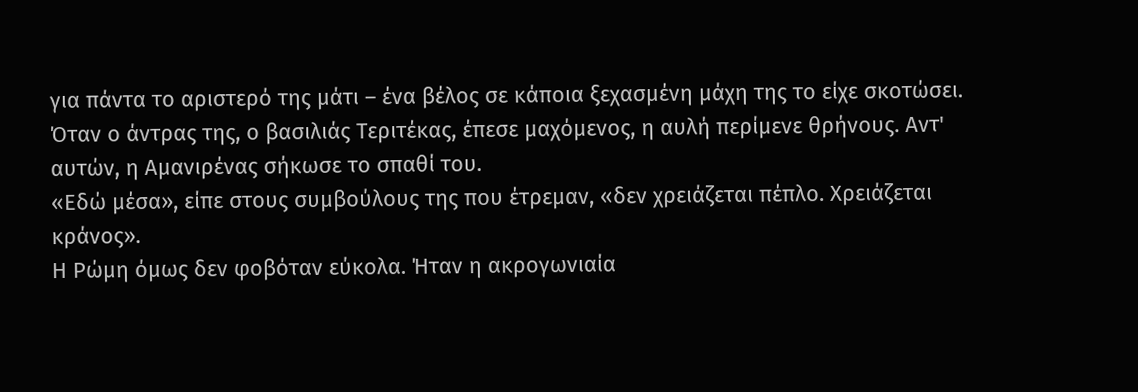για πάντα το αριστερό της μάτι – ένα βέλος σε κάποια ξεχασμένη μάχη της το είχε σκοτώσει. Όταν ο άντρας της, ο βασιλιάς Τεριτέκας, έπεσε μαχόμενος, η αυλή περίμενε θρήνους. Αντ' αυτών, η Αμανιρένας σήκωσε το σπαθί του.
«Εδώ μέσα», είπε στους συμβούλους της που έτρεμαν, «δεν χρειάζεται πέπλο. Χρειάζεται κράνος».
Η Ρώμη όμως δεν φοβόταν εύκολα. Ήταν η ακρογωνιαία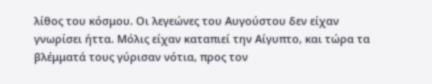λίθος του κόσμου. Οι λεγεώνες του Αυγούστου δεν είχαν γνωρίσει ήττα. Μόλις είχαν καταπιεί την Αίγυπτο, και τώρα τα βλέμματά τους γύρισαν νότια, προς τον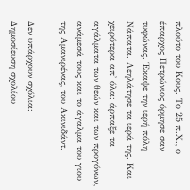πλούτο του Κους. Το 25 π.Χ., ο έπαρχος Πετρώνιος όρμησε σαν τυφώνας. Έκαψε την ιερή πόλη Νάπατα. Λεηλάτησε τα ιερά της. Και χειρότερα απ' όλα: άρπαξε τα αγάλματα των θεών και των προγόνων, ανάμεσά τους και το άγαλμα του γιου της Αμανιρένας, του Ακινιδάντ.

Δεν υπάρχουν σχόλια:
Δημοσίευση σχολίου